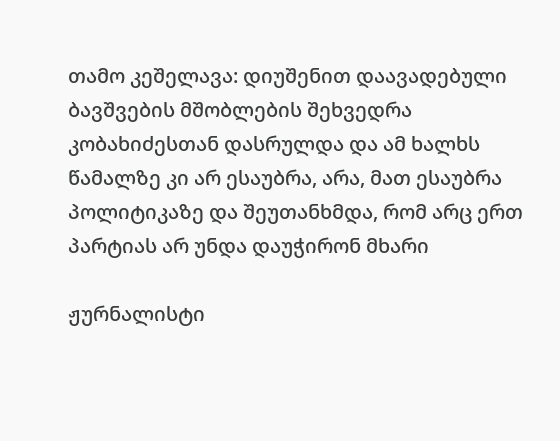თამო კეშელავა: დიუშენით დაავადებული ბავშვების მშობლების შეხვედრა კობახიძესთან დასრულდა და ამ ხალხს წამალზე კი არ ესაუბრა, არა, მათ ესაუბრა პოლიტიკაზე და შეუთანხმდა, რომ არც ერთ პარტიას არ უნდა დაუჭირონ მხარი

ჟურნალისტი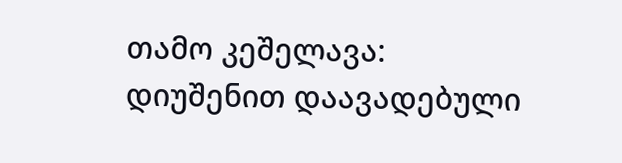თამო კეშელავა:
დიუშენით დაავადებული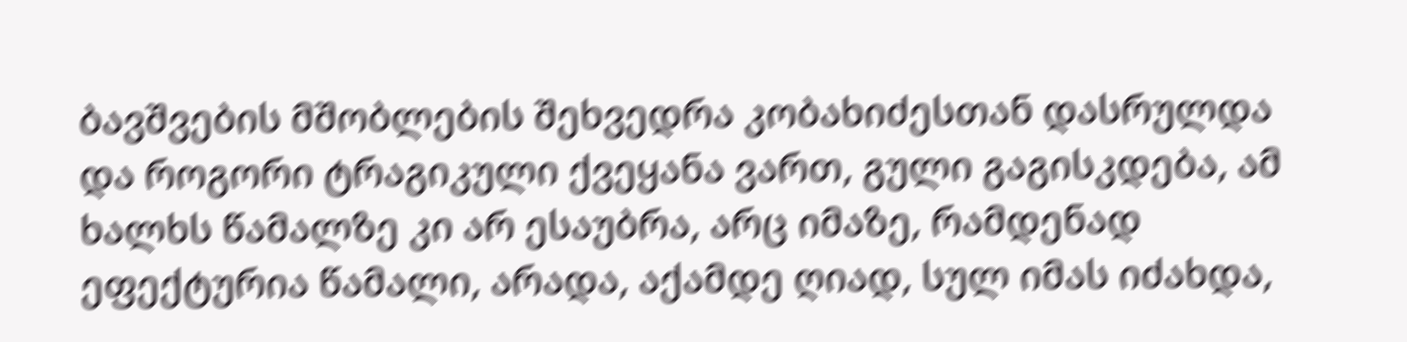ბავშვების მშობლების შეხვედრა კობახიძესთან დასრულდა და როგორი ტრაგიკული ქვეყანა ვართ, გული გაგისკდება, ამ ხალხს წამალზე კი არ ესაუბრა, არც იმაზე, რამდენად ეფექტურია წამალი, არადა, აქამდე ღიად, სულ იმას იძახდა,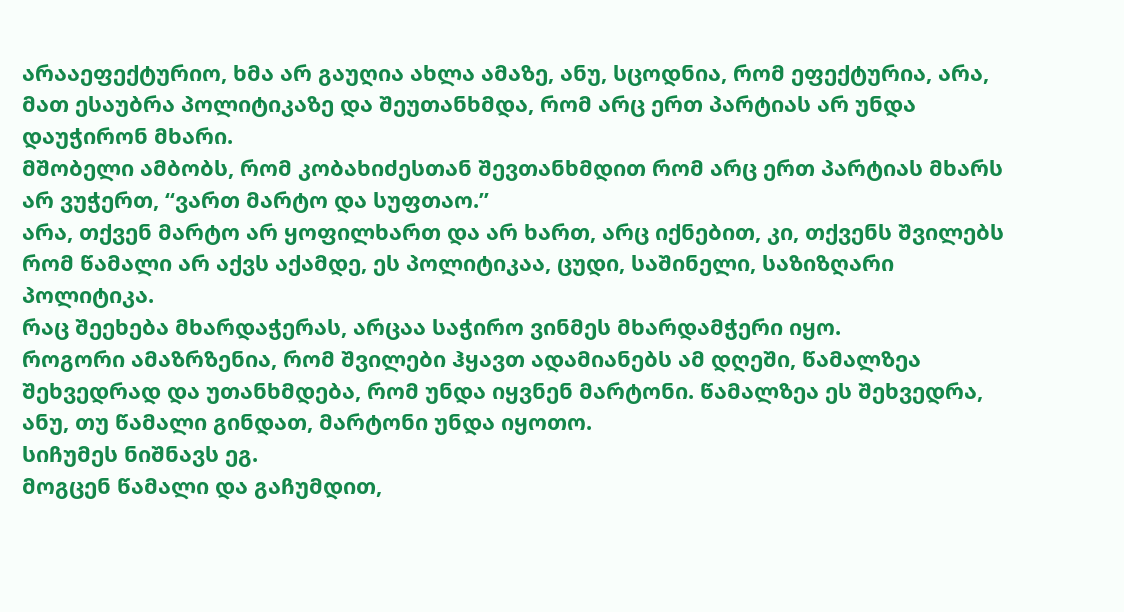არააეფექტურიო, ხმა არ გაუღია ახლა ამაზე, ანუ, სცოდნია, რომ ეფექტურია, არა, მათ ესაუბრა პოლიტიკაზე და შეუთანხმდა, რომ არც ერთ პარტიას არ უნდა დაუჭირონ მხარი.
მშობელი ამბობს, რომ კობახიძესთან შევთანხმდით რომ არც ერთ პარტიას მხარს არ ვუჭერთ, “ვართ მარტო და სუფთაო.”
არა, თქვენ მარტო არ ყოფილხართ და არ ხართ, არც იქნებით, კი, თქვენს შვილებს რომ წამალი არ აქვს აქამდე, ეს პოლიტიკაა, ცუდი, საშინელი, საზიზღარი პოლიტიკა.
რაც შეეხება მხარდაჭერას, არცაა საჭირო ვინმეს მხარდამჭერი იყო.
როგორი ამაზრზენია, რომ შვილები ჰყავთ ადამიანებს ამ დღეში, წამალზეა შეხვედრად და უთანხმდება, რომ უნდა იყვნენ მარტონი. წამალზეა ეს შეხვედრა, ანუ, თუ წამალი გინდათ, მარტონი უნდა იყოთო.
სიჩუმეს ნიშნავს ეგ.
მოგცენ წამალი და გაჩუმდით,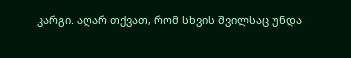კარგი. აღარ თქვათ, რომ სხვის შვილსაც უნდა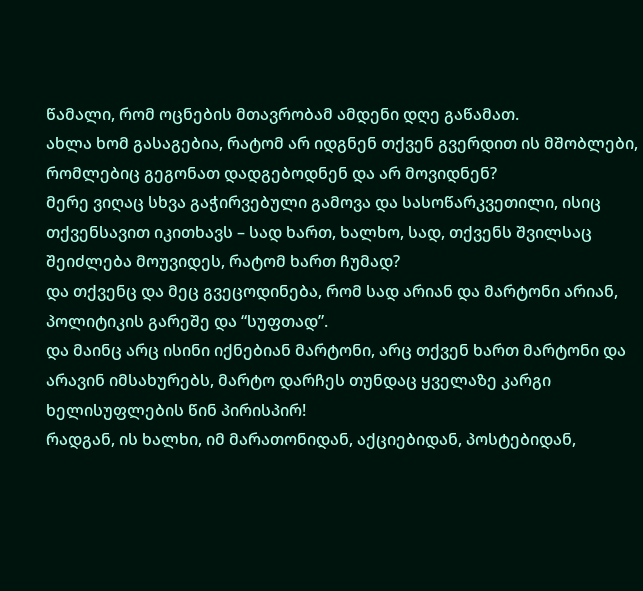წამალი, რომ ოცნების მთავრობამ ამდენი დღე გაწამათ.
ახლა ხომ გასაგებია, რატომ არ იდგნენ თქვენ გვერდით ის მშობლები, რომლებიც გეგონათ დადგებოდნენ და არ მოვიდნენ?
მერე ვიღაც სხვა გაჭირვებული გამოვა და სასოწარკვეთილი, ისიც თქვენსავით იკითხავს – სად ხართ, ხალხო, სად, თქვენს შვილსაც შეიძლება მოუვიდეს, რატომ ხართ ჩუმად?
და თქვენც და მეც გვეცოდინება, რომ სად არიან და მარტონი არიან, პოლიტიკის გარეშე და “სუფთად”.
და მაინც არც ისინი იქნებიან მარტონი, არც თქვენ ხართ მარტონი და არავინ იმსახურებს, მარტო დარჩეს თუნდაც ყველაზე კარგი ხელისუფლების წინ პირისპირ!
რადგან, ის ხალხი, იმ მარათონიდან, აქციებიდან, პოსტებიდან,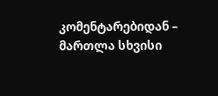კომენტარებიდან – მართლა სხვისი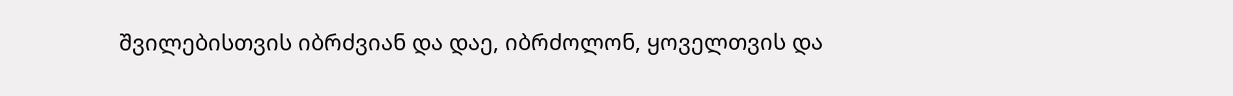შვილებისთვის იბრძვიან და დაე, იბრძოლონ, ყოველთვის და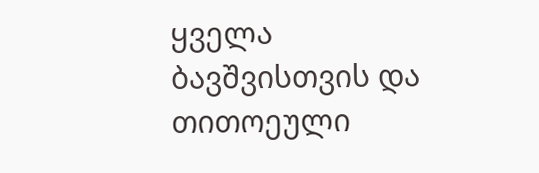ყველა ბავშვისთვის და თითოეული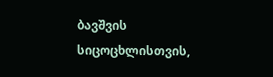ბავშვის სიცოცხლისთვის,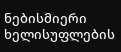ნებისმიერი ხელისუფლების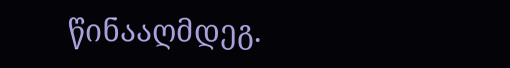წინააღმდეგ.